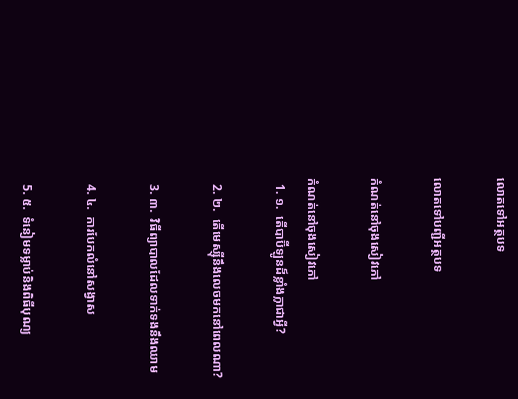លោតទៅអត្ថបទ

លោតទៅបញ្ជីអត្ថបទ

កំណត់នៅចុងសៀវភៅ

កំណត់នៅចុងសៀវភៅ
  1. ១.  តើបាប៊ីឡូនដ៏ខ្លាំងក្លាជាអ្វី?

  2. ២.  តើមេស្ស៊ីនឹងលេចមកនៅពេលណា?

  3. ៣.  វិធីព្យាបាលដែលទាក់ទងនឹងឈាម

  4. ៤.  ការបែកលំនៅសង្វាស

  5. ៥.  ទំនៀមទម្លាប់និងពិធីបុណ្យ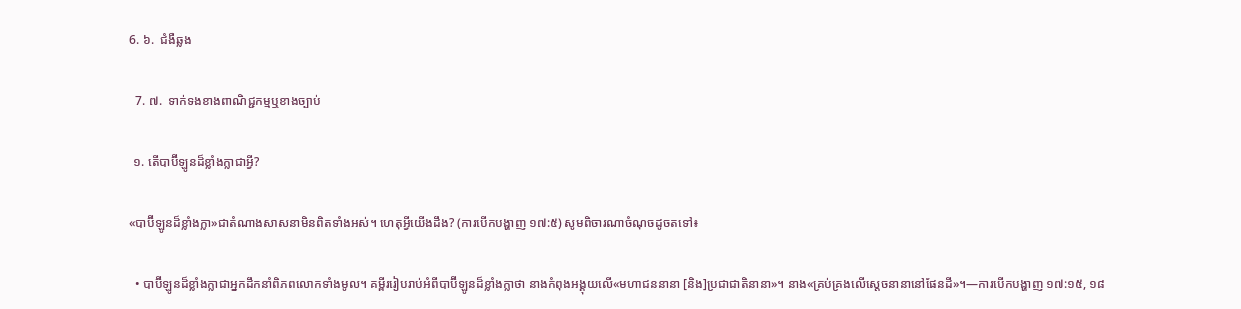6. ៦.  ជំងឺឆ្លង

  7. ៧.  ទាក់ទងខាងពាណិជ្ជកម្មឬខាងច្បាប់

 ១. តើបាប៊ីឡូនដ៏ខ្លាំងក្លាជាអ្វី?

«បាប៊ីឡូនដ៏ខ្លាំងក្លា»ជាតំណាងសាសនាមិនពិតទាំងអស់។ ហេតុអ្វីយើងដឹង? (ការបើកបង្ហាញ ១៧:៥) សូមពិចារណាចំណុចដូចតទៅ៖

  • បាប៊ីឡូនដ៏ខ្លាំងក្លាជាអ្នកដឹកនាំពិភពលោកទាំងមូល។ គម្ពីររៀបរាប់អំពីបាប៊ីឡូនដ៏ខ្លាំងក្លាថា នាងកំពុងអង្គុយលើ«មហាជននានា [និង]ប្រជាជាតិនានា»។ នាង«គ្រប់គ្រងលើស្ដេចនានានៅផែនដី»។—ការបើកបង្ហាញ ១៧:១៥, ១៨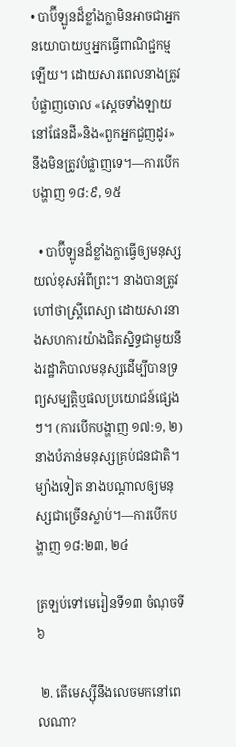• បាប៊ីឡូនដ៏ខ្លាំងក្លាមិនអាចជាអ្នកនយោបាយឬអ្នកធ្វើពាណិជ្ជកម្មឡើយ។ ដោយសារពេលនាងត្រូវបំផ្លាញចោល «ស្ដេចទាំងឡាយនៅផែនដី»និង«ពួកអ្នកជួញដូរ»នឹងមិនត្រូវបំផ្លាញទេ។—ការបើកបង្ហាញ ១៨:៩, ១៥

  • បាប៊ីឡូនដ៏ខ្លាំងក្លាធ្វើឲ្យមនុស្សយល់ខុសអំពីព្រះ។ នាងបានត្រូវហៅថាស្ត្រីពេស្យា ដោយសារនាងសហការយ៉ាងជិតស្និទ្ធជាមួយនឹងរដ្ឋាភិបាលមនុស្សដើម្បីបានទ្រព្យសម្បត្តិឬផលប្រយោជន៍ផ្សេងៗ។ (ការបើកបង្ហាញ ១៧:១, ២) នាងបំភាន់មនុស្សគ្រប់ជនជាតិ។ ម្យ៉ាងទៀត នាងបណ្ដាលឲ្យមនុស្សជាច្រើនស្លាប់។—ការបើកបង្ហាញ ១៨:២៣, ២៤

ត្រឡប់ទៅមេរៀនទី១៣ ចំណុចទី៦

 ២. តើមេស្ស៊ីនឹងលេចមកនៅពេលណា?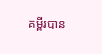គម្ពីរបាន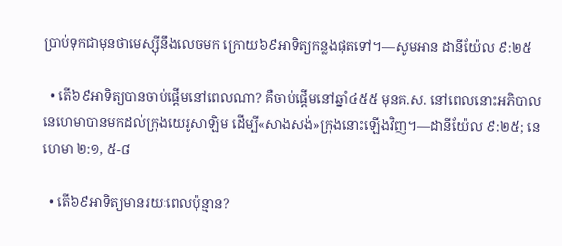ប្រាប់ទុកជាមុនថាមេស្ស៊ីនឹងលេចមក ក្រោយ៦៩អាទិត្យកន្លងផុតទៅ។—សូមអាន ដានីយ៉ែល ៩:២៥

  • តើ៦៩អាទិត្យបានចាប់ផ្ដើមនៅពេលណា? គឺចាប់ផ្ដើមនៅឆ្នាំ៤៥៥ មុនគ.ស. នៅពេលនោះអភិបាលនេហេមាបានមកដល់ក្រុងយេរូសាឡិម ដើម្បី«សាងសង់»ក្រុងនោះឡើងវិញ។—ដានីយ៉ែល ៩:២៥; នេហេមា ២:១, ៥-៨

  • តើ៦៩អាទិត្យមានរយៈពេលប៉ុន្មាន?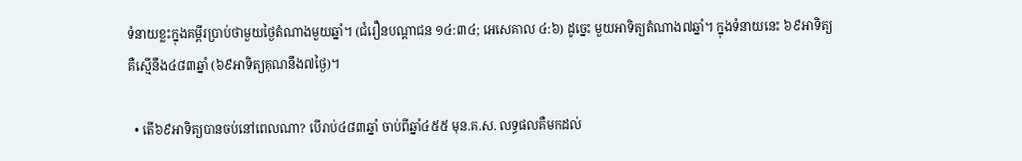ទំនាយខ្លះក្នុងគម្ពីរប្រាប់ថាមួយថ្ងៃតំណាងមួយឆ្នាំ។ (ជំរឿនបណ្ដាជន ១៤:៣៤; អេសេគាល ៤:៦) ដូច្នេះ មួយអាទិត្យតំណាង៧ឆ្នាំ។ ក្នុងទំនាយនេះ ៦៩អាទិត្យគឺស្មើនឹង៤៨៣ឆ្នាំ (៦៩អាទិត្យគុណនឹង៧ថ្ងៃ)។

  • តើ៦៩អាទិត្យបានចប់នៅពេលណា? បើរាប់៤៨៣ឆ្នាំ ចាប់ពីឆ្នាំ៤៥៥ មុន.គ.ស. លទ្ធផលគឺមកដល់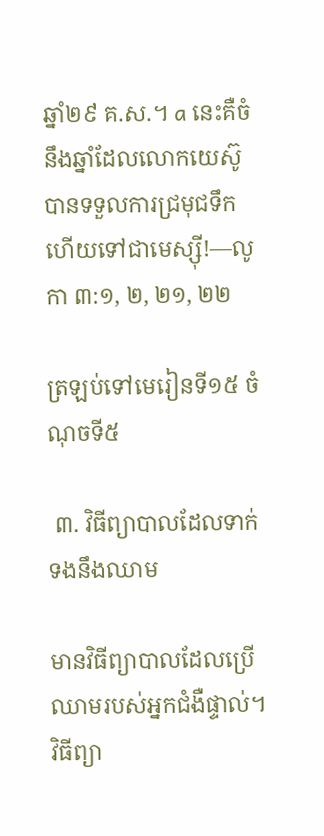ឆ្នាំ២៩ គ.ស.។ a នេះគឺចំនឹងឆ្នាំដែលលោកយេស៊ូបានទទួលការជ្រមុជទឹក ហើយទៅជាមេស្ស៊ី!—លូកា ៣:១, ២, ២១, ២២

ត្រឡប់ទៅមេរៀនទី១៥ ចំណុចទី៥

 ៣. វិធីព្យាបាលដែលទាក់ទងនឹងឈាម

មានវិធីព្យាបាលដែលប្រើឈាមរបស់អ្នកជំងឺផ្ទាល់។ វិធីព្យា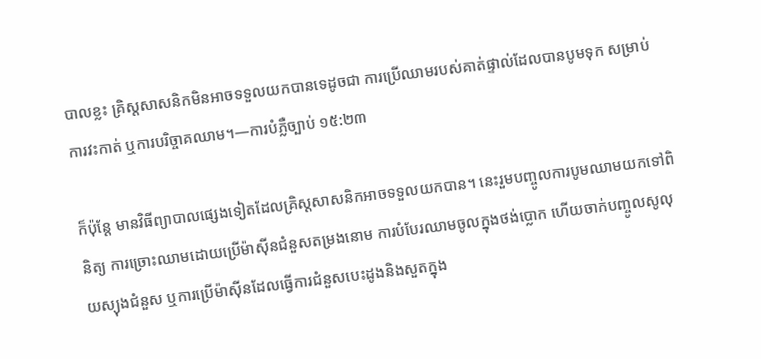បាលខ្លះ គ្រិស្តសាសនិកមិនអាចទទួលយកបានទេដូចជា ការប្រើឈាមរបស់គាត់ផ្ទាល់ដែលបានបូមទុក សម្រាប់ការវះកាត់ ឬការបរិច្ចាគឈាម។—ការបំភ្លឺច្បាប់ ១៥:២៣

ក៏ប៉ុន្តែ មានវិធីព្យាបាលផ្សេងទៀតដែលគ្រិស្តសាសនិកអាចទទួលយកបាន។ នេះរួមបញ្ចូលការបូមឈាមយកទៅពិនិត្យ ការច្រោះឈាមដោយប្រើម៉ាស៊ីនជំនួសតម្រងនោម ការបំបែរឈាមចូលក្នុងថង់ប្លោក ហើយចាក់បញ្ចូលសូលុយស្យុងជំនួស ឬការប្រើម៉ាស៊ីនដែលធ្វើការជំនួសបេះដូងនិងសួតក្នុង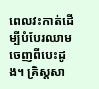ពេលវះកាត់ដើម្បីបំបែរឈាមចេញពីបេះដូង។ គ្រិស្តសា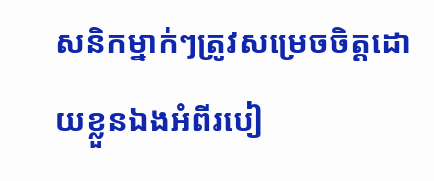សនិកម្នាក់ៗត្រូវសម្រេចចិត្តដោយខ្លួនឯងអំពីរបៀ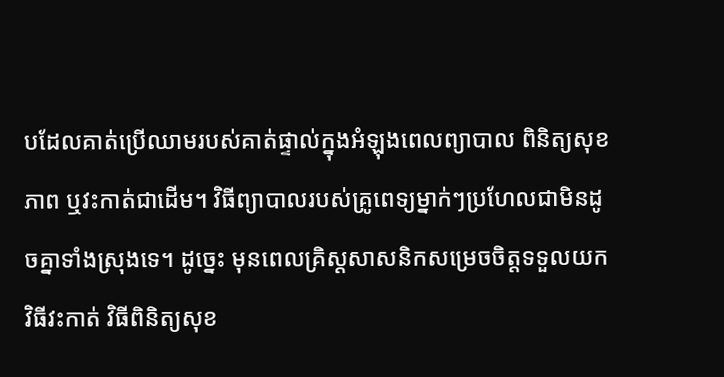បដែលគាត់ប្រើឈាមរបស់គាត់ផ្ទាល់ក្នុងអំឡុងពេលព្យាបាល ពិនិត្យសុខភាព ឬវះកាត់ជាដើម។ វិធីព្យាបាលរបស់គ្រូពេទ្យម្នាក់ៗប្រហែលជាមិនដូចគ្នាទាំងស្រុងទេ។ ដូច្នេះ មុនពេលគ្រិស្តសាសនិកសម្រេចចិត្តទទួលយកវិធីវះកាត់ វិធីពិនិត្យសុខ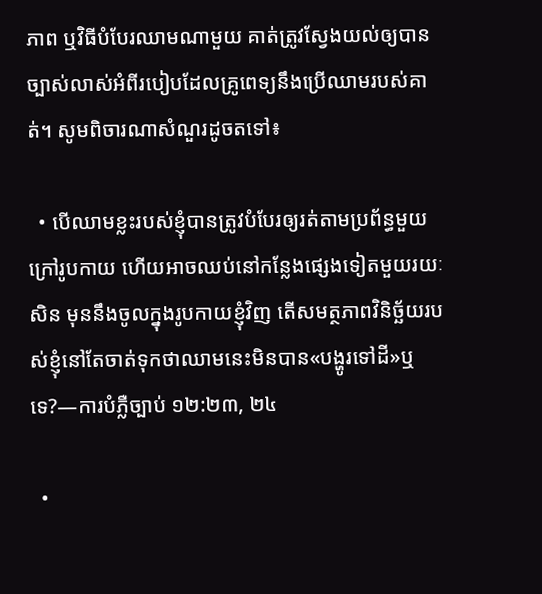ភាព ឬវិធីបំបែរឈាមណាមួយ គាត់ត្រូវស្វែងយល់ឲ្យបានច្បាស់លាស់អំពីរបៀបដែលគ្រូពេទ្យនឹងប្រើឈាមរបស់គាត់។ សូមពិចារណាសំណួរដូចតទៅ៖

  • បើឈាមខ្លះរបស់ខ្ញុំបានត្រូវបំបែរឲ្យរត់តាមប្រព័ន្ធមួយក្រៅរូបកាយ ហើយអាចឈប់នៅកន្លែងផ្សេងទៀតមួយរយៈសិន មុននឹងចូលក្នុងរូបកាយខ្ញុំវិញ តើសមត្ថភាពវិនិច្ឆ័យរបស់ខ្ញុំនៅតែចាត់ទុកថាឈាមនេះមិនបាន«បង្ហូរទៅដី»ឬទេ?—ការបំភ្លឺច្បាប់ ១២:២៣, ២៤

  •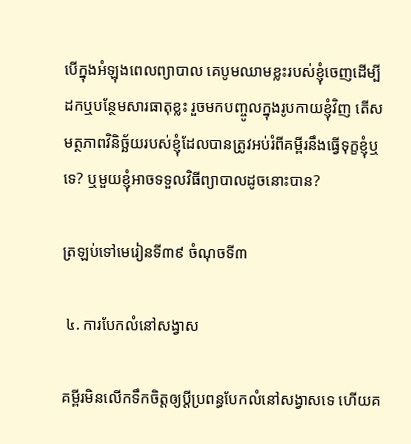បើក្នុងអំឡុងពេលព្យាបាល គេបូមឈាមខ្លះរបស់ខ្ញុំចេញដើម្បីដកឬបន្ថែមសារធាតុខ្លះ រួចមកបញ្ចូលក្នុងរូបកាយខ្ញុំវិញ តើសមត្ថភាពវិនិច្ឆ័យរបស់ខ្ញុំដែលបានត្រូវអប់រំពីគម្ពីរនឹងធ្វើទុក្ខខ្ញុំឬទេ? ឬមួយខ្ញុំអាចទទួលវិធីព្យាបាលដូចនោះបាន?

ត្រឡប់ទៅមេរៀនទី៣៩ ចំណុចទី៣

 ៤. ការបែកលំនៅសង្វាស

គម្ពីរមិនលើកទឹកចិត្តឲ្យប្ដីប្រពន្ធបែកលំនៅសង្វាសទេ ហើយគ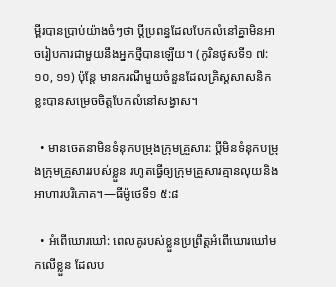ម្ពីរបានប្រាប់យ៉ាងចំៗថា ប្ដីប្រពន្ធដែលបែកលំនៅគ្នាមិនអាចរៀបការជាមួយនឹងអ្នកថ្មីបានឡើយ។ (កូរិនថូសទី១ ៧:១០, ១១) ប៉ុន្តែ មានករណីមួយចំនួនដែលគ្រិស្តសាសនិកខ្លះបានសម្រេចចិត្តបែកលំនៅសង្វាស។

  • មានចេតនាមិនទំនុកបម្រុងក្រុមគ្រួសារ: ប្ដីមិនទំនុកបម្រុងក្រុមគ្រួសាររបស់ខ្លួន រហូតធ្វើឲ្យក្រុមគ្រួសារគ្មានលុយនិងអាហារបរិភោគ។—ធីម៉ូថេទី១ ៥:៨

  • អំពើឃោរឃៅ: ពេលគូរបស់ខ្លួនប្រព្រឹត្តអំពើឃោរឃៅមកលើខ្លួន ដែលប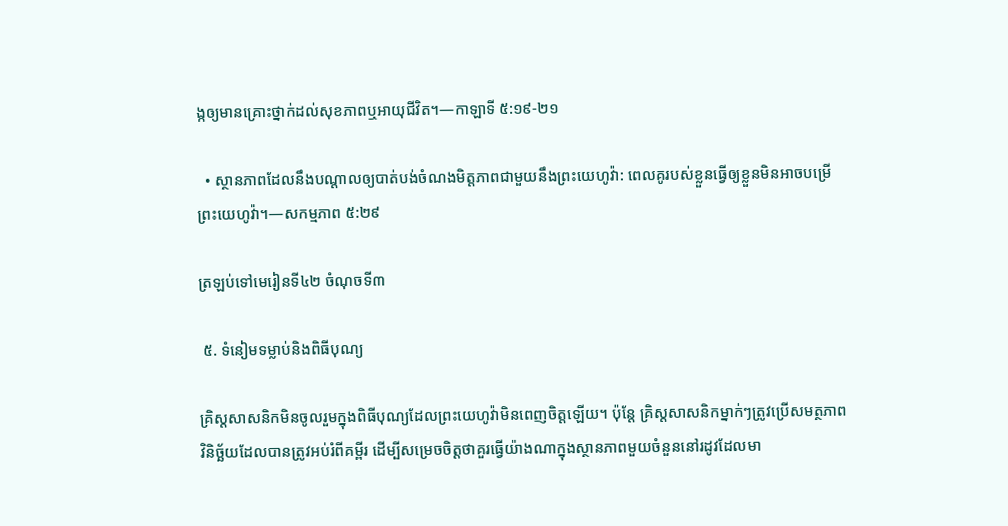ង្កឲ្យមានគ្រោះថ្នាក់ដល់សុខភាពឬអាយុជីវិត។—កាឡាទី ៥:១៩-២១

  • ស្ថានភាពដែលនឹងបណ្ដាលឲ្យបាត់បង់ចំណងមិត្តភាពជាមួយនឹងព្រះយេហូវ៉ា: ពេលគូរបស់ខ្លួនធ្វើឲ្យខ្លួនមិនអាចបម្រើព្រះយេហូវ៉ា។—សកម្មភាព ៥:២៩

ត្រឡប់ទៅមេរៀនទី៤២ ចំណុចទី៣

 ៥. ទំនៀមទម្លាប់និងពិធីបុណ្យ

គ្រិស្តសាសនិកមិនចូលរួមក្នុងពិធីបុណ្យដែលព្រះយេហូវ៉ាមិនពេញចិត្តឡើយ។ ប៉ុន្តែ គ្រិស្តសាសនិកម្នាក់ៗត្រូវប្រើសមត្ថភាពវិនិច្ឆ័យដែលបានត្រូវអប់រំពីគម្ពីរ ដើម្បីសម្រេចចិត្តថាគួរធ្វើយ៉ាងណាក្នុងស្ថានភាពមួយចំនួននៅរដូវដែលមា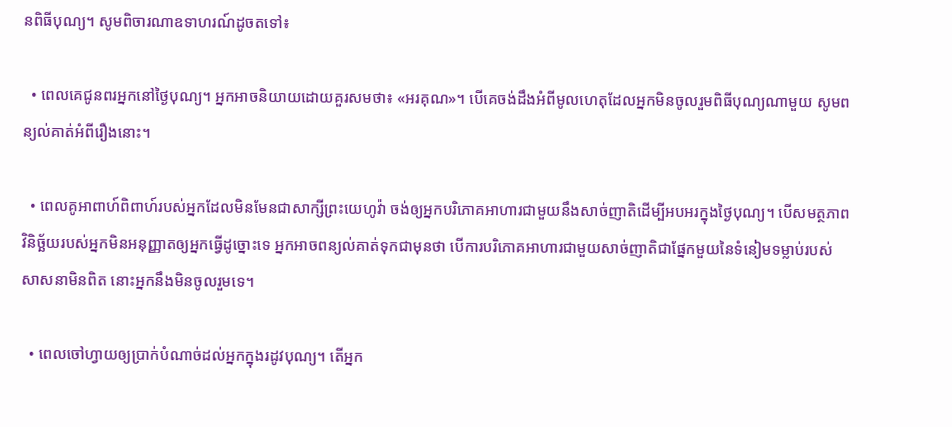នពិធីបុណ្យ។ សូមពិចារណាឧទាហរណ៍ដូចតទៅ៖

  • ពេលគេជូនពរអ្នកនៅថ្ងៃបុណ្យ។ អ្នកអាចនិយាយដោយគួរសមថា៖ «អរគុណ»។ បើគេចង់ដឹងអំពីមូលហេតុដែលអ្នកមិនចូលរួមពិធីបុណ្យណាមួយ សូមពន្យល់គាត់អំពីរឿងនោះ។

  • ពេលគូអាពាហ៍ពិពាហ៍របស់អ្នកដែលមិនមែនជាសាក្សីព្រះយេហូវ៉ា ចង់ឲ្យអ្នកបរិភោគអាហារជាមួយនឹងសាច់ញាតិដើម្បីអបអរក្នុងថ្ងៃបុណ្យ។ បើសមត្ថភាពវិនិច្ឆ័យរបស់អ្នកមិនអនុញ្ញាតឲ្យអ្នកធ្វើដូច្នោះទេ អ្នកអាចពន្យល់គាត់ទុកជាមុនថា បើការបរិភោគអាហារជាមួយសាច់ញាតិជាផ្នែកមួយនៃទំនៀមទម្លាប់របស់សាសនាមិនពិត នោះអ្នកនឹងមិនចូលរួមទេ។

  • ពេលចៅហ្វាយឲ្យប្រាក់បំណាច់ដល់អ្នកក្នុងរដូវបុណ្យ។ តើអ្នក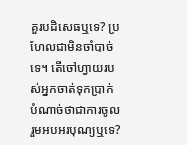គួរបដិសេធឬទេ? ប្រហែលជាមិនចាំបាច់ទេ។ តើចៅហ្វាយរបស់អ្នកចាត់ទុកប្រាក់បំណាច់ថាជាការចូលរួមអបអរបុណ្យឬទេ?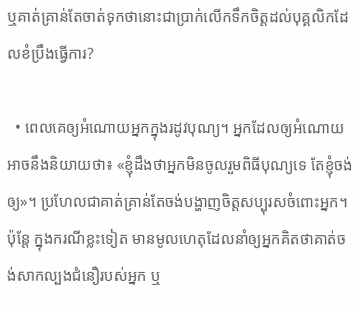ឬគាត់គ្រាន់តែចាត់ទុកថានោះជាប្រាក់លើកទឹកចិត្តដល់បុគ្គលិកដែលខំប្រឹងធ្វើការ?

  • ពេលគេឲ្យអំណោយអ្នកក្នុងរដូវបុណ្យ។ អ្នកដែលឲ្យអំណោយអាចនឹងនិយាយថា៖ «ខ្ញុំដឹងថាអ្នកមិនចូលរួមពិធីបុណ្យទេ តែខ្ញុំចង់ឲ្យ»។ ប្រហែលជាគាត់គ្រាន់តែចង់បង្ហាញចិត្តសប្បុរសចំពោះអ្នក។ ប៉ុន្តែ ក្នុងករណីខ្លះទៀត មានមូលហេតុដែលនាំឲ្យអ្នកគិតថាគាត់ចង់សាកល្បងជំនឿរបស់អ្នក ឬ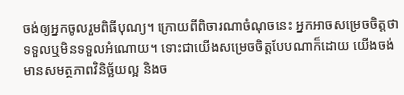ចង់ឲ្យអ្នកចូលរួមពិធីបុណ្យ។ ក្រោយពីពិចារណាចំណុចនេះ អ្នកអាចសម្រេចចិត្តថាទទួលឬមិនទទួលអំណោយ។ ទោះជាយើងសម្រេចចិត្តបែបណាក៏ដោយ យើងចង់មានសមត្ថភាពវិនិច្ឆ័យល្អ និងច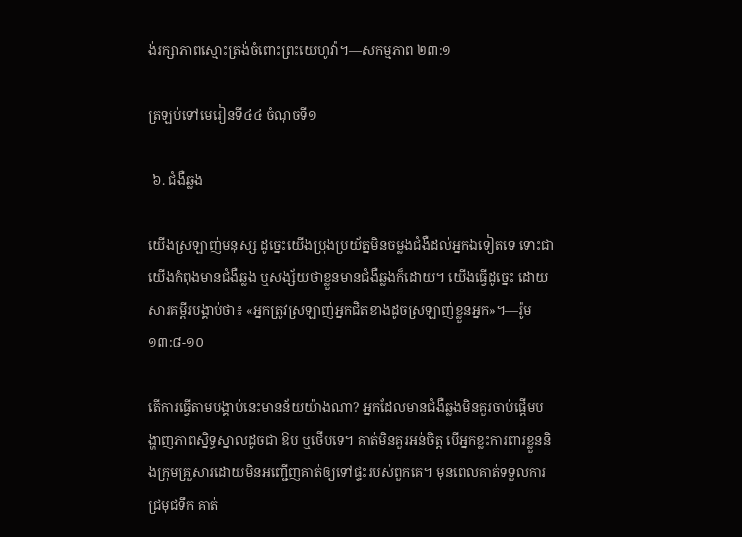ង់រក្សាភាពស្មោះត្រង់ចំពោះព្រះយេហូវ៉ា។—សកម្មភាព ២៣:១

ត្រឡប់ទៅមេរៀនទី៤៤ ចំណុចទី១

 ៦. ជំងឺឆ្លង

យើងស្រឡាញ់មនុស្ស ដូច្នេះយើងប្រុងប្រយ័ត្នមិនចម្លងជំងឺដល់អ្នកឯទៀតទេ ទោះជាយើងកំពុងមានជំងឺឆ្លង ឬសង្ស័យថាខ្លួនមានជំងឺឆ្លងក៏ដោយ។ យើងធ្វើដូច្នេះ ដោយសារគម្ពីរបង្គាប់ថា៖ «អ្នកត្រូវស្រឡាញ់អ្នកជិតខាងដូចស្រឡាញ់ខ្លួនអ្នក»។—រ៉ូម ១៣:៨-១០

តើការធ្វើតាមបង្គាប់នេះមានន័យយ៉ាងណា? អ្នកដែលមានជំងឺឆ្លងមិនគួរចាប់ផ្ដើមបង្ហាញភាពស្និទ្ធស្នាលដូចជា ឱប ឬថើបទេ។ គាត់មិនគួរអន់ចិត្ត បើអ្នកខ្លះការពារខ្លួននិងក្រុមគ្រួសារដោយមិនអញ្ជើញគាត់ឲ្យទៅផ្ទះរបស់ពួកគេ។ មុនពេលគាត់ទទួលការជ្រមុជទឹក គាត់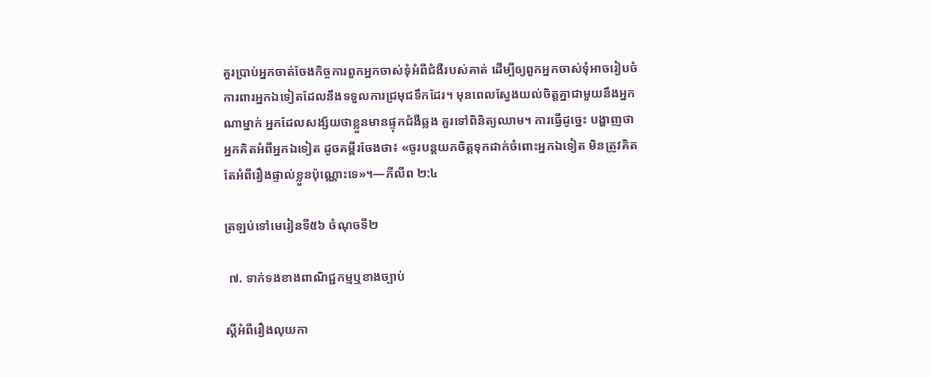គួរប្រាប់អ្នកចាត់ចែងកិច្ចការពួកអ្នកចាស់ទុំអំពីជំងឺរបស់គាត់ ដើម្បីឲ្យពួកអ្នកចាស់ទុំអាចរៀបចំការពារអ្នកឯទៀតដែលនឹងទទួលការជ្រមុជទឹកដែរ។ មុនពេលស្វែងយល់ចិត្តគ្នាជាមួយនឹងអ្នកណាម្នាក់ អ្នកដែលសង្ស័យថាខ្លួនមានផ្ទុកជំងឺឆ្លង គួរទៅពិនិត្យឈាម។ ការធ្វើដូច្នេះ បង្ហាញថាអ្នកគិតអំពីអ្នកឯទៀត ដូចគម្ពីរចែងថា៖ «ចូរបន្តយកចិត្តទុកដាក់ចំពោះអ្នកឯទៀត មិនត្រូវគិតតែអំពីរឿងផ្ទាល់ខ្លួនប៉ុណ្ណោះទេ»។—ភីលីព ២:៤

ត្រឡប់ទៅមេរៀនទី៥៦ ចំណុចទី២

 ៧. ទាក់ទងខាងពាណិជ្ជកម្មឬខាងច្បាប់

ស្ដីអំពីរឿងលុយកា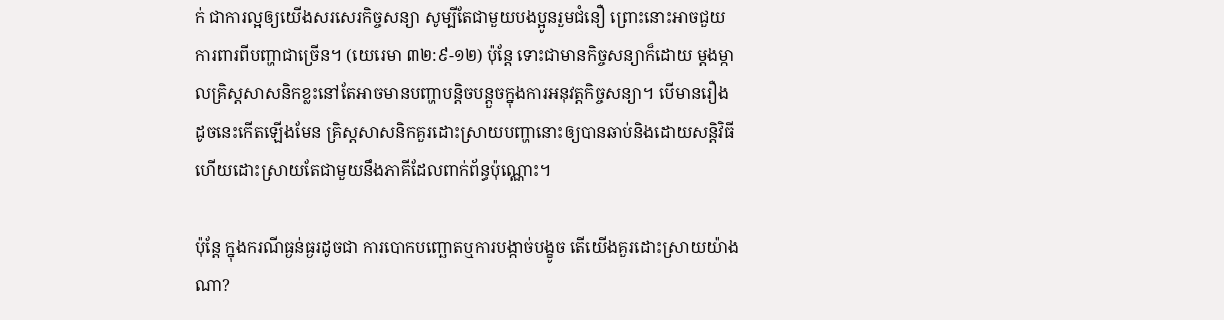ក់ ជាការល្អឲ្យយើងសរសេរកិច្ចសន្យា សូម្បីតែជាមួយបងប្អូនរួមជំនឿ ព្រោះនោះអាចជួយការពារពីបញ្ហាជាច្រើន។ (យេរេមា ៣២:៩-១២) ប៉ុន្តែ ទោះជាមានកិច្ចសន្យាក៏ដោយ ម្ដងម្កាលគ្រិស្តសាសនិកខ្លះនៅតែអាចមានបញ្ហាបន្តិចបន្តួចក្នុងការអនុវត្តកិច្ចសន្យា។ បើមានរឿងដូចនេះកើតឡើងមែន គ្រិស្តសាសនិកគួរដោះស្រាយបញ្ហានោះឲ្យបានឆាប់និងដោយសន្តិវិធី ហើយដោះស្រាយតែជាមួយនឹងភាគីដែលពាក់ព័ន្ធប៉ុណ្ណោះ។

ប៉ុន្តែ ក្នុងករណីធ្ងន់ធ្ងរដូចជា ការបោកបញ្ឆោតឬការបង្កាច់បង្ខូច តើយើងគួរដោះស្រាយយ៉ាងណា?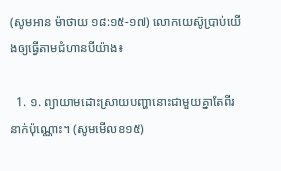(សូមអាន ម៉ាថាយ ១៨:១៥-១៧) លោកយេស៊ូប្រាប់យើងឲ្យធ្វើតាមជំហានបីយ៉ាង៖

  1. ១. ព្យាយាមដោះស្រាយបញ្ហានោះជាមួយគ្នាតែពីរនាក់ប៉ុណ្ណោះ។ (សូមមើលខ១៥)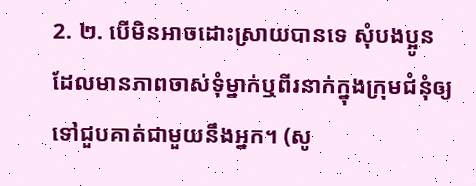2. ២. បើមិនអាចដោះស្រាយបានទេ សុំបងប្អូនដែលមានភាពចាស់ទុំម្នាក់ឬពីរនាក់ក្នុងក្រុមជំនុំឲ្យទៅជួបគាត់ជាមួយនឹងអ្នក។ (សូ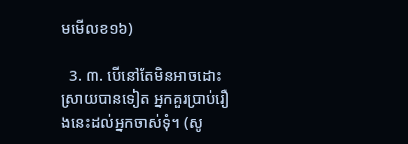មមើលខ១៦)

  3. ៣. បើនៅតែមិនអាចដោះស្រាយបានទៀត អ្នកគួរប្រាប់រឿងនេះដល់អ្នកចាស់ទុំ។ (សូ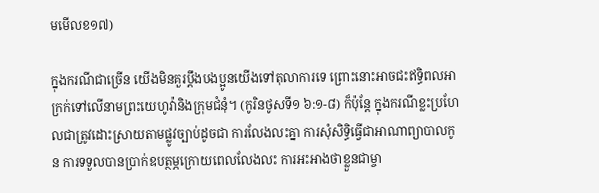មមើលខ១៧)

ក្នុងករណីជាច្រើន យើងមិនគួរប្ដឹងបងប្អូនយើងទៅតុលាការទេ ព្រោះនោះអាចជះឥទ្ធិពលអាក្រក់ទៅលើនាមព្រះយេហូវ៉ានិងក្រុមជំនុំ។ (កូរិនថូសទី១ ៦:១-៨) ក៏ប៉ុន្តែ ក្នុងករណីខ្លះប្រហែលជាត្រូវដោះស្រាយតាមផ្លូវច្បាប់ដូចជា ការលែងលះគ្នា ការសុំសិទ្ធិធ្វើជាអាណាព្យាបាលកូន ការទទួលបានប្រាក់ឧបត្ថម្ភក្រោយពេលលែងលះ ការអះអាងថាខ្លួនជាម្ចា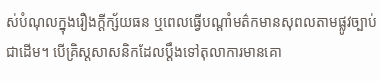ស់បំណុលក្នុងរឿងក្ដីក្ស័យធន ឬពេលធ្វើបណ្ដាំមត៌កមានសុពលតាមផ្លូវច្បាប់ជាដើម។ បើគ្រិស្តសាសនិកដែលប្ដឹងទៅតុលាការមានគោ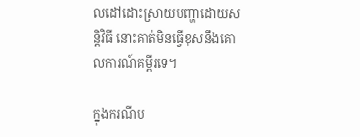លដៅដោះស្រាយបញ្ហាដោយសន្តិវិធី នោះគាត់មិនធ្វើខុសនឹងគោលការណ៍គម្ពីរទេ។

ក្នុងករណីប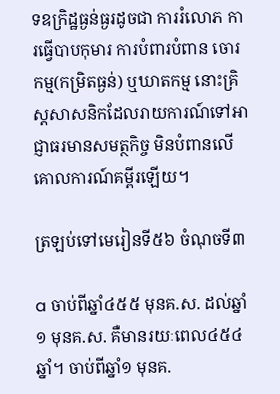ទឧក្រិដ្ឋធ្ងន់ធ្ងរដូចជា ការរំលោភ ការធ្វើបាបកុមារ ការបំពារបំពាន ចោរកម្ម(កម្រិតធ្ងន់) ឬឃាតកម្ម នោះគ្រិស្តសាសនិកដែលរាយការណ៍ទៅអាជ្ញាធរមានសមត្ថកិច្ច មិនបំពានលើគោលការណ៍គម្ពីរឡើយ។

ត្រឡប់ទៅមេរៀនទី៥៦ ចំណុចទី៣

a ចាប់ពីឆ្នាំ៤៥៥ មុនគ.ស. ដល់ឆ្នាំ១ មុនគ.ស. គឺមានរយៈពេល៤៥៤ឆ្នាំ។ ចាប់ពីឆ្នាំ១ មុនគ.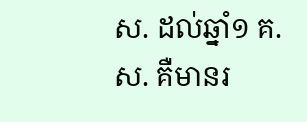ស. ដល់ឆ្នាំ១ គ.ស. គឺមានរ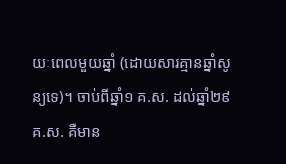យៈពេលមួយឆ្នាំ (ដោយសារគ្មានឆ្នាំសូន្យទេ)។ ចាប់ពីឆ្នាំ១ គ.ស. ដល់ឆ្នាំ២៩ គ.ស. គឺមាន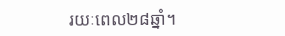រយៈពេល២៨ឆ្នាំ។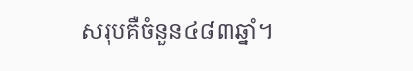សរុបគឺចំនួន៤៨៣ឆ្នាំ។